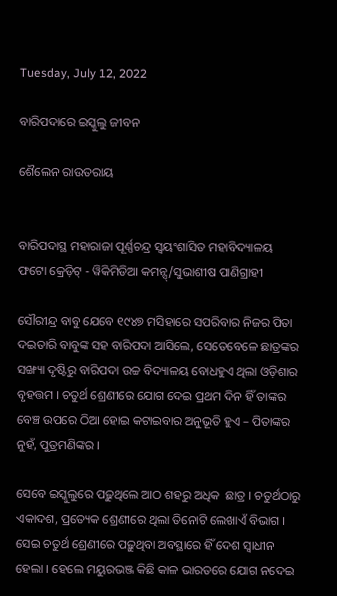Tuesday, July 12, 2022

ବାରିପଦାରେ ଇସ୍କୁଲୁ ଜୀବନ

ଶୈଲେନ ରାଉତରାୟ


ବାରିପଦାସ୍ଥ ମହାରାଜା ପୂର୍ଣ୍ଣଚନ୍ଦ୍ର ସ୍ୱୟଂଶାସିତ ମହାବିଦ୍ୟାଳୟ
ଫଟୋ କ୍ରେଡ଼ିଟ୍ - ୱିକିମିଡିଆ କମନ୍ସ୍/ସୁଭାଶୀଷ ପାଣିଗ୍ରାହୀ

ସୌରୀନ୍ଦ୍ର ବାବୁ ଯେବେ ୧୯୪୭ ମସିହାରେ ସପରିବାର ନିଜର ପିତା ଦଇତାରି ବାବୁଙ୍କ ସହ ବାରିପଦା ଆସିଲେ, ସେତେବେଳେ ଛାତ୍ରଙ୍କର ସଙ୍ଖ୍ୟା ଦୃଷ୍ଟିରୁ ବାରିପଦା ଉଚ୍ଚ ବିଦ୍ୟାଳୟ ବୋଧହୁଏ ଥିଲା ଓଡ଼ିଶାର ବୃହତ୍ତମ । ଚତୁର୍ଥ ଶ୍ରେଣୀରେ ଯୋଗ ଦେଇ ପ୍ରଥମ ଦିନ ହିଁ ତାଙ୍କର ବେଞ୍ଚ ଉପରେ ଠିଆ ହୋଇ କଟାଇବାର ଅନୁଭୂତି ହୁଏ – ପିତାଙ୍କର ନୁହଁ, ପୁତ୍ରମଣିଙ୍କର ।

ସେବେ ଇସ୍କୁଲୁରେ ପଢ଼ୁଥିଲେ ଆଠ ଶହରୁ ଅଧିକ  ଛାତ୍ର । ଚତୁର୍ଥଠାରୁ ଏକାଦଶ, ପ୍ରତ୍ୟେକ ଶ୍ରେଣୀରେ ଥିଲା ତିନୋଟି ଲେଖାଏଁ ବିଭାଗ । ସେଇ ଚତୁର୍ଥ ଶ୍ରେଣୀରେ ପଢ଼ୁଥିବା ଅବସ୍ଥାରେ ହିଁ ଦେଶ ସ୍ୱାଧୀନ ହେଲା । ହେଲେ ମୟୁରଭଞ୍ଜ କିଛି କାଳ ଭାରତରେ ଯୋଗ ନଦେଇ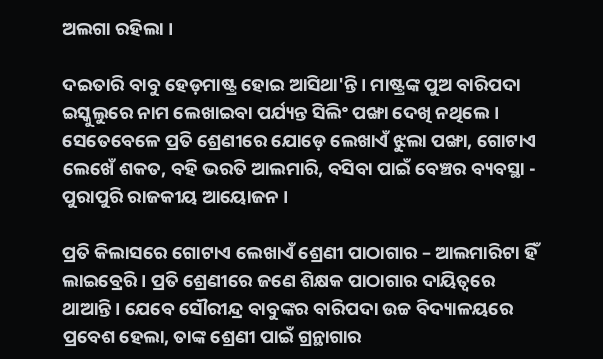ଅଲଗା ରହିଲା ।

ଦଇତାରି ବାବୁ ହେଡ଼ମାଷ୍ଟ୍ର ହୋଇ ଆସିଥା'ନ୍ତି । ମାଷ୍ଟ୍ରଙ୍କ ପୁଅ ବାରିପଦା ଇସ୍କୁଲୁରେ ନାମ ଲେଖାଇବା ପର୍ଯ୍ୟନ୍ତ ସିଲିଂ ପଙ୍ଖା ଦେଖି ନଥିଲେ । ସେତେବେଳେ ପ୍ରତି ଶ୍ରେଣୀରେ ଯୋଡ଼େ ଲେଖାଏଁ ଝୁଲା ପଙ୍ଖା, ଗୋଟାଏ ଲେଖେଁ ଶକତ, ବହି ଭରତି ଆଲମାରି, ବସିବା ପାଇଁ ବେଞ୍ଚର ବ୍ୟବସ୍ଥା - ପୁରାପୁରି ରାଜକୀୟ ଆୟୋଜନ ।

ପ୍ରତି କିଲାସରେ ଗୋଟାଏ ଲେଖାଏଁ ଶ୍ରେଣୀ ପାଠାଗାର – ଆଲମାରିଟା ହିଁ ଲାଇବ୍ରେରି । ପ୍ରତି ଶ୍ରେଣୀରେ ଜଣେ ଶିକ୍ଷକ ପାଠାଗାର ଦାୟିତ୍ୱରେ ଥାଆନ୍ତି । ଯେବେ ସୌରୀନ୍ଦ୍ର ବାବୁଙ୍କର ବାରିପଦା ଉଚ୍ଚ ବିଦ୍ୟାଳୟରେ ପ୍ରବେଶ ହେଲା, ତାଙ୍କ ଶ୍ରେଣୀ ପାଇଁ ଗ୍ରନ୍ଥାଗାର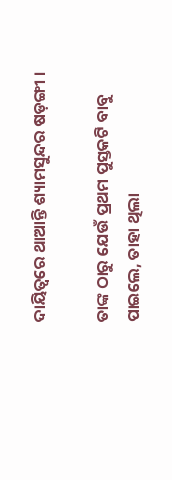ଦାୟିତ୍ୱରେ ଥାଆନ୍ତି ଶ୍ୟାମସୁନ୍ଦର ଷଡ଼ଙ୍ଗୀ ।

ତାଙ୍କ ଠାରୁ ଯେଉଁ ପ୍ରଥମ ପୁସ୍ତକଟି ବାବୁ ପାଇଲେ, ତାହା ଥିଲା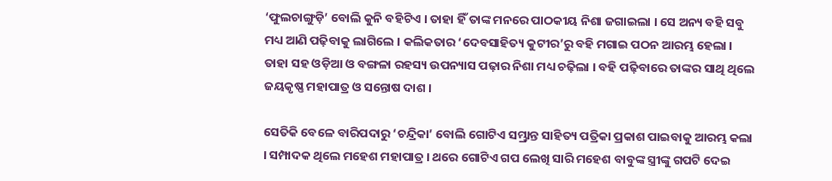‘ଫୁଲଚାଙ୍ଗୁଡ଼ି’ ବୋଲି କୁନି ବହିଟିଏ । ତାହା ହିଁ ତାଙ୍କ ମନରେ ପାଠକୀୟ ନିଶା ଜଗାଇଲା । ସେ ଅନ୍ୟ ବହି ସବୁ ମଧ୍ୟ ଆଣି ପଢ଼ିବାକୁ ଲାଗିଲେ । କଲିକତାର ‘ଦେବସାହିତ୍ୟ କୁଟୀର’ରୁ ବହି ମଗାଇ ପଠନ ଆରମ୍ଭ ହେଲା । ତାହା ସହ ଓଡ଼ିଆ ଓ ବଙ୍ଗଳା ରହସ୍ୟ ଉପନ୍ୟାସ ପଢ଼ାର ନିଶା ମଧ୍ୟ ଚଢ଼ିଲା । ବହି ପଢ଼ିବାରେ ତାଙ୍କର ସାଥି ଥିଲେ ଜୟକୃଷ୍ଣ ମହାପାତ୍ର ଓ ସନ୍ତୋଷ ଦାଶ ।

ସେତିକି ବେଳେ ବାରିପଦାରୁ ‘ଚନ୍ଦ୍ରିକା’ ବୋଲି ଗୋଟିଏ ସମ୍ଭ୍ରାନ୍ତ ସାହିତ୍ୟ ପତ୍ରିକା ପ୍ରକାଶ ପାଇବାକୁ ଆରମ୍ଭ କଲା । ସମ୍ପାଦକ ଥିଲେ ମହେଶ ମହାପାତ୍ର । ଥରେ ଗୋଟିଏ ଗପ ଲେଖି ସାରି ମହେଶ ବାବୁଙ୍କ ସ୍ତ୍ରୀଙ୍କୁ ଗପଟି ଦେଇ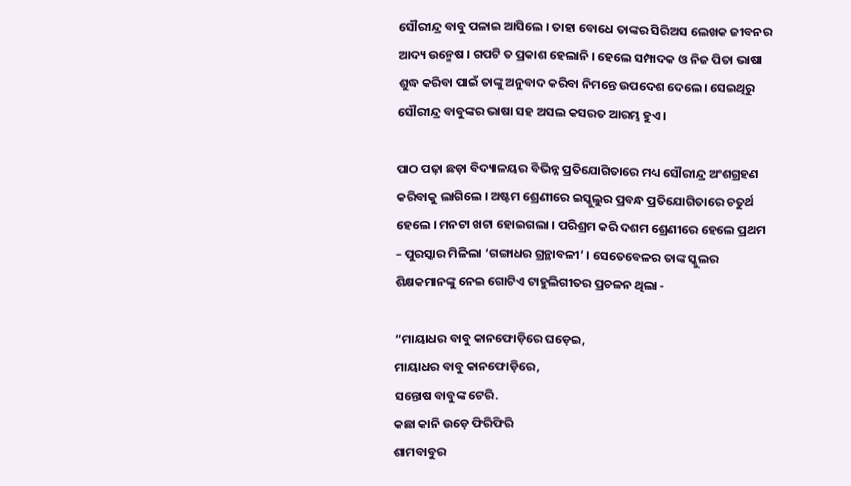ସୌରୀନ୍ଦ୍ର ବାବୁ ପଳାଇ ଆସିଲେ । ତାହା ବୋଧେ ତାଙ୍କର ସିରିଅସ ଲେଖକ ଜୀବନର ଆଦ୍ୟ ଉନ୍ମେଷ । ଗପଟି ତ ପ୍ରକାଶ ହେଲାନି । ହେଲେ ସମ୍ପାଦକ ଓ ନିଜ ପିତା ଭାଷା ଶୁଦ୍ଧ କରିବା ପାଇଁ ତାଙ୍କୁ ଅନୁବାଦ କରିବା ନିମନ୍ତେ ଉପଦେଶ ଦେଲେ। ସେଇଥିରୁ ସୌରୀନ୍ଦ୍ର ବାବୁଙ୍କର ଭାଷା ସହ ଅସଲ କସରତ ଆରମ୍ଭ ହୁଏ ।

ପାଠ ପଢ଼ା ଛଡ଼ା ବିଦ୍ୟାଳୟର ବିଭିନ୍ନ ପ୍ରତିଯୋଗିତାରେ ମଧ୍ୟ ସୌରୀନ୍ଦ୍ର ଅଂଶଗ୍ରହଣ କରିବାକୁ ଲାଗିଲେ । ଅଷ୍ଟମ ଶ୍ରେଣୀରେ ଇସ୍କୁଲୁର ପ୍ରବନ୍ଧ ପ୍ରତିଯୋଗିତାରେ ଚତୁର୍ଥ ହେଲେ । ମନଟା ଖଟା ହୋଇଗଲା । ପରିଶ୍ରମ କରି ଦଶମ ଶ୍ରେଣୀରେ ହେଲେ ପ୍ରଥମ – ପୁରସ୍କାର ମିଳିଲା ‘ଗଙ୍ଗାଧର ଗ୍ରନ୍ଥାବଳୀ’ । ସେତେବେଳର ତାଙ୍କ ସ୍କୁଲର ଶିକ୍ଷକମାନଙ୍କୁ ନେଇ ଗୋଟିଏ ଟାହୁଲିଗୀତର ପ୍ରଚଳନ ଥିଲା -

“ମାୟାଧର ବାବୁ କାନଫୋଡ଼ିରେ ଘଡ଼େଇ,
ମାୟାଧର ବାବୁ କାନଫୋଡ଼ିରେ,
ସନ୍ତୋଷ ବାବୁଙ୍କ ଟେରି.
କଛା କାନି ଉଡ଼େ ଫିରିଫିରି
ଶାମବାବୁର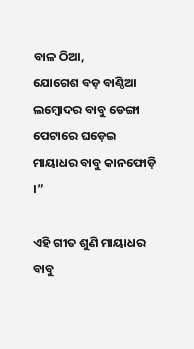ବାଳ ଠିଆ,
ଯୋଗେଶ ବଡ଼ ବାଣ୍ଠିଆ
ଲମ୍ବୋଦର ବାବୁ ଡେଙ୍ଗା ପେଟାରେ ଘଡ଼େଇ
ମାୟାଧର ବାବୁ କାନଫୋଡ଼ି ।”

ଏହି ଗୀତ ଶୁଣି ମାୟାଧର ବାବୁ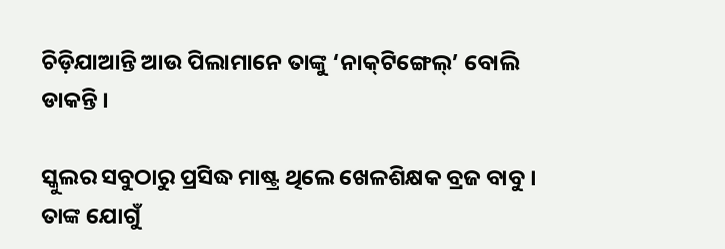ଚିଡ଼ିଯାଆନ୍ତି ଆଉ ପିଲାମାନେ ତାଙ୍କୁ ‘ନାକ୍‌ଟିଙ୍ଗେଲ୍’ ବୋଲି ଡାକନ୍ତି ।

ସ୍କୁଲର ସବୁଠାରୁ ପ୍ରସିଦ୍ଧ ମାଷ୍ଟ୍ର ଥିଲେ ଖେଳଶିକ୍ଷକ ବ୍ରଜ ବାବୁ । ତାଙ୍କ ଯୋଗୁଁ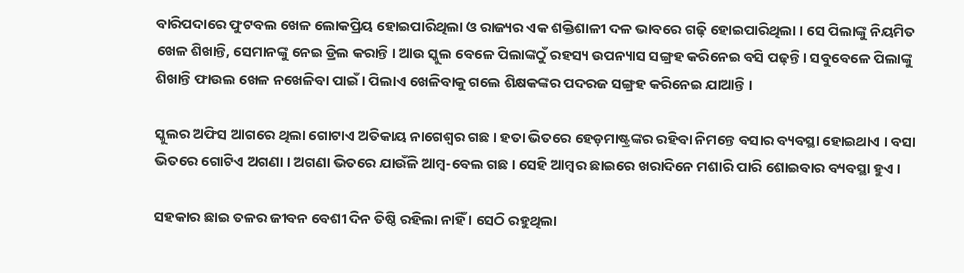ବାରିପଦାରେ ଫୁଟବଲ ଖେଳ ଲୋକପ୍ରିୟ ହୋଇପାରିଥିଲା ଓ ରାଜ୍ୟର ଏକ ଶକ୍ତିଶାଳୀ ଦଳ ଭାବରେ ଗଢ଼ି ହୋଇପାରିଥିଲା । ସେ ପିଲାଙ୍କୁ ନିୟମିତ ଖେଳ ଶ‌ିଖାନ୍ତି, ସେମାନଙ୍କୁ ନେଇ ଡ୍ରିଲ କରାନ୍ତି । ଆଉ ସ୍କୁଲ ବେଳେ ପିଲାଙ୍କଠୁଁ ରହସ୍ୟ ଉପନ୍ୟାସ ସଙ୍ଗ୍ରହ କରିନେଇ ବସି ପଢ଼ନ୍ତି । ସବୁବେଳେ ପିଲାଙ୍କୁ ଶିଖାନ୍ତି ଫାଉଲ ଖେଳ ନଖେଳିବା ପାଇଁ । ପିଲାଏ ଖେଳିବାକୁ ଗଲେ ଶିକ୍ଷକଙ୍କର ପଦରଜ ସଙ୍ଗ୍ରହ କରିନେଇ ଯାଆନ୍ତି ।

ସ୍କୁଲର ଅଫିସ ଆଗରେ ଥିଲା ଗୋଟାଏ ଅତିକାୟ ନାଗେଶ୍ୱର ଗଛ । ହତା ଭିତରେ ହେଡ଼ମାଷ୍ଟ୍ରଙ୍କର ରହିବା ନିମନ୍ତେ ବସାର ବ୍ୟବସ୍ଥା ହୋଇଥାଏ । ବସା ଭିତରେ ଗୋଟିଏ ଅଗଣା । ଅଗଣା ଭିତରେ ଯାଉଁଳି ଆମ୍ବ-ବେଲ ଗଛ । ସେହି ଆମ୍ବର ଛାଇରେ ଖରାଦିନେ ମଶାରି ପାରି ଶୋଇବାର ବ୍ୟବସ୍ଥା ହୁଏ ।

ସହକାର ଛାଇ ତଳର ଜୀବନ ବେଶୀ ଦିନ ତିଷ୍ଠି ରହିଲା ନାହିଁ । ସେଠି ରହୁଥିଲା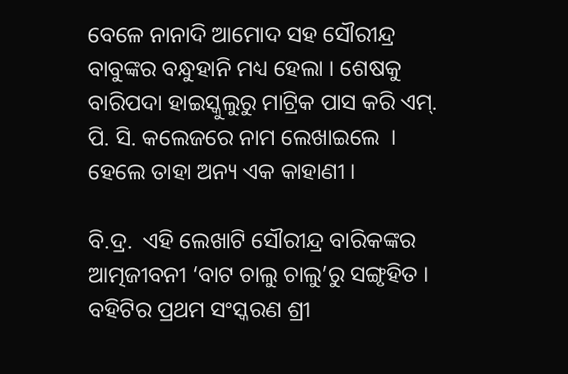ବେଳେ ନାନାଦି ଆମୋଦ ସହ ସୌରୀନ୍ଦ୍ର ବାବୁଙ୍କର ବନ୍ଧୁହାନି ମଧ୍ୟ ହେଲା । ଶେଷକୁ ବାରିପଦା ହାଇସ୍କୁଲୁରୁ ମାଟ୍ରିକ ପାସ କରି ଏମ୍. ପି. ସି. କଲେଜରେ ନାମ ଲେଖାଇଲେ  । ହେଲେ ତାହା ଅନ୍ୟ ଏକ କାହାଣୀ ।

ବି.ଦ୍ର.  ଏହି ଲେଖାଟି ସୌରୀନ୍ଦ୍ର ବାରିକଙ୍କର ଆତ୍ମଜୀବନୀ ‘ବାଟ ଚାଲୁ ଚାଲୁ’ରୁ ସଙ୍ଗୃହିତ । ବହିଟିର ପ୍ରଥମ ସଂସ୍କରଣ ଶ୍ରୀ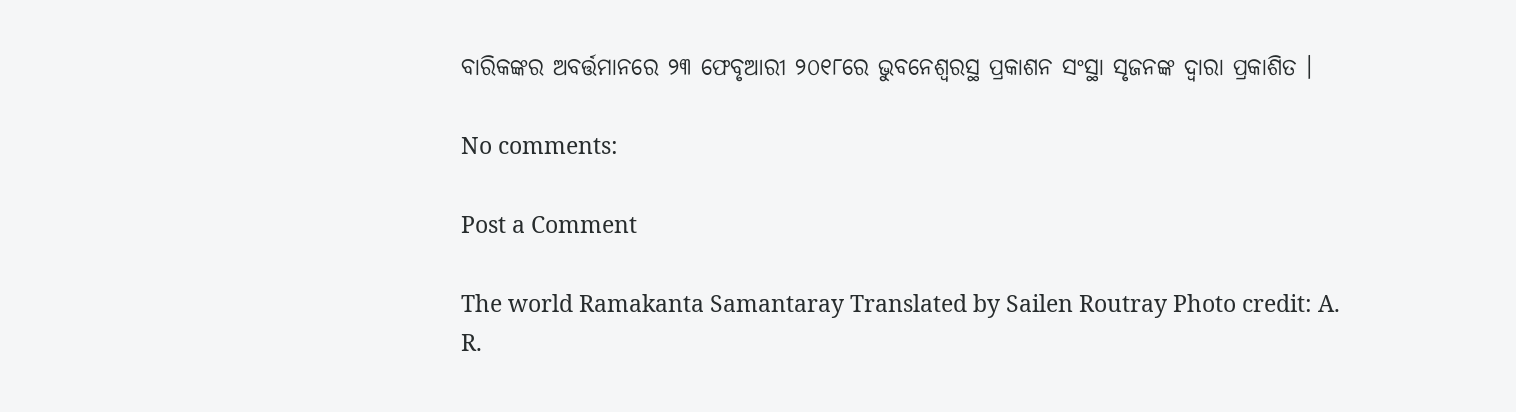ବାରିକଙ୍କର ଅବର୍ତ୍ତମାନରେ ୨୩ ଫେବୃଆରୀ ୨୦୧୮ରେ ଭୁବନେଶ୍ୱରସ୍ଥ ପ୍ରକାଶନ ସଂସ୍ଥା ସୃଜନଙ୍କ ଦ୍ୱାରା ପ୍ରକାଶ‌ିତ ।

No comments:

Post a Comment

The world Ramakanta Samantaray Translated by Sailen Routray Photo credit: A. R.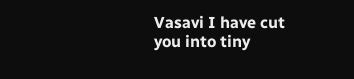Vasavi I have cut you into tiny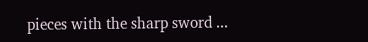pieces with the sharp sword ...